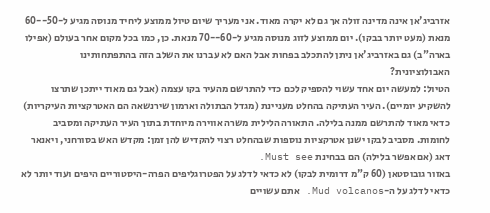אזרביג'אן אינה מדינה זולה אך גם לא יקרה מאוד. אני מעריך שיום טיול ממוצע ליחיד מנוסה מגיע ל-50--60 מנאת (מעט יותר בבקו). יום ממוצע לזוג מנוסה מגיע ל-60--70 מנאת. כן, כמו בכל מקום אחר בעולם (אפילו בארה"ב) גם באזרביג'אן ניתן להתכלב בפחות אבל האם לא עברנו את השלב הזה בהתפתחותינו האבולוציונית?
הטיול: למעשה יום אחד עשוי להספיק לכם כדי להתרשם מהעיר בקו עצמה (אבל גם מאוד ייתכן שתרצו להשקיע יומיים). העיר העתיקה בהחלט מעניינת (מגדל הבתולה וארמון שירנשאה הם האטרקציות העיקריות) כדאי מאוד להתרשם ממנה בלילה. התאורה הלילית משרה אווירה מיוחדת בתוך העיר העתיקה ומסביב לחומות. מסביב לבקו ישנן אטרקציות נוספות שבהחלט רצוי להקדיש להן זמן: מקדש האש בסורחני, ויאנאר דאג (אם אפשר בלילה) הם בבחינת Must see.
באזור גובוסטאן (60 ק"מ דרומית לבקו) לא כדאי לדלג על הפטרוגליפים הפרה-היסטוריים היפים ועוד יותר לא כדאי לדלג על ה-Mud volcanos. אתם עשויים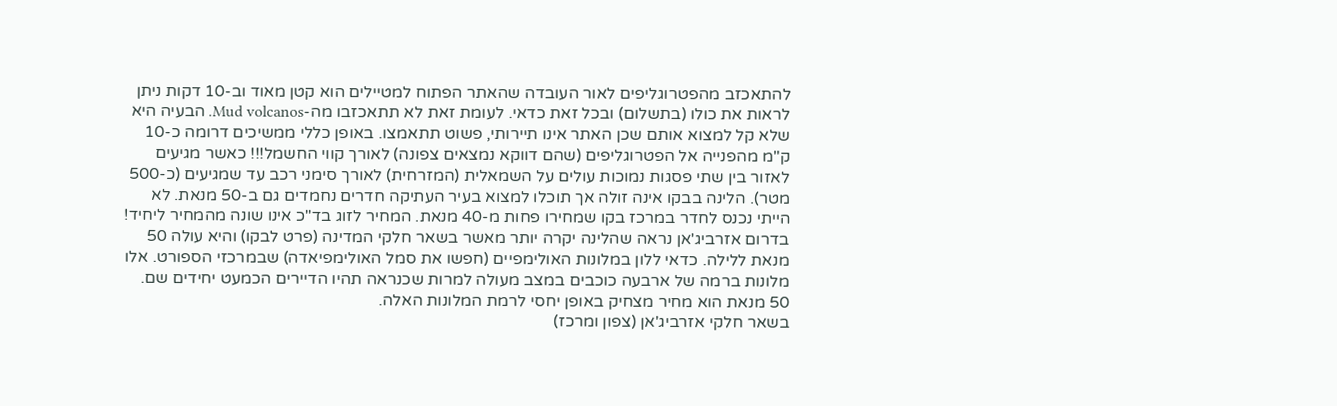להתאכזב מהפטרוגליפים לאור העובדה שהאתר הפתוח למטיילים הוא קטן מאוד וב-10 דקות ניתן לראות את כולו (בתשלום) ובכל זאת כדאי. לעומת זאת לא תתאכזבו מה-Mud volcanos. הבעיה היא שלא קל למצוא אותם שכן האתר אינו תיירותי, פשוט תתאמצו. באופן כללי ממשיכים דרומה כ-10 ק"מ מהפנייה אל הפטרוגליפים (שהם דווקא נמצאים צפונה) לאורך קווי החשמל!!! כאשר מגיעים לאזור בין שתי פסגות נמוכות עולים על השמאלית (המזרחית) לאורך סימני רכב עד שמגיעים (כ-500 מטר). הלינה בבקו אינה זולה אך תוכלו למצוא בעיר העתיקה חדרים נחמדים גם ב-50 מנאת. לא הייתי נכנס לחדר במרכז בקו שמחירו פחות מ-40 מנאת. המחיר לזוג בד"כ אינו שונה מהמחיר ליחיד!
בדרום אזרביג'אן נראה שהלינה יקרה יותר מאשר בשאר חלקי המדינה (פרט לבקו) והיא עולה 50 מנאת ללילה. כדאי ללון במלונות האולימפיים (חפשו את סמל האולימפיאדה) שבמרכזי הספורט. אלו מלונות ברמה של ארבעה כוכבים במצב מעולה למרות שכנראה תהיו הדיירים הכמעט יחידים שם. 50 מנאת הוא מחיר מצחיק באופן יחסי לרמת המלונות האלה.
בשאר חלקי אזרביג'אן (צפון ומרכז)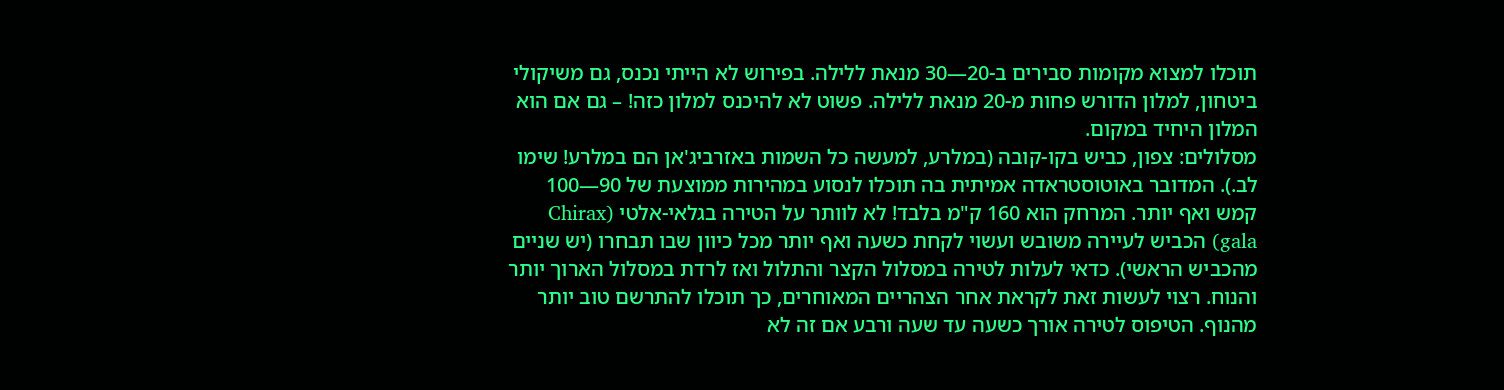תוכלו למצוא מקומות סבירים ב-20—30 מנאת ללילה. בפירוש לא הייתי נכנס, גם משיקולי ביטחון, למלון הדורש פחות מ-20 מנאת ללילה. פשוט לא להיכנס למלון כזה! – גם אם הוא המלון היחיד במקום.
מסלולים: צפון, כביש בקו-קובה (במלרע, למעשה כל השמות באזרביג'אן הם במלרע! שימו לב.). המדובר באוטוסטראדה אמיתית בה תוכלו לנסוע במהירות ממוצעת של 90—100 קמש ואף יותר. המרחק הוא 160 ק"מ בלבד! לא לוותר על הטירה בגלאי-אלטי (Chirax gala) הכביש לעיירה משובש ועשוי לקחת כשעה ואף יותר מכל כיוון שבו תבחרו (יש שניים מהכביש הראשי). כדאי לעלות לטירה במסלול הקצר והתלול ואז לרדת במסלול הארוך יותר והנוח. רצוי לעשות זאת לקראת אחר הצהריים המאוחרים, כך תוכלו להתרשם טוב יותר מהנוף. הטיפוס לטירה אורך כשעה עד שעה ורבע אם זה לא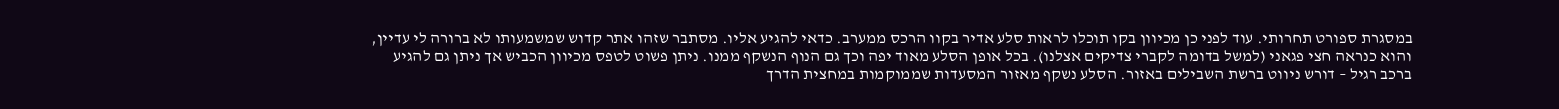במסגרת ספורט תחרותי. עוד לפני כן מכיוון בקו תוכלו לראות סלע אדיר בקוו הרכס ממערב. כדאי להגיע אליו. מסתבר שזהו אתר קדוש שמשמעותו לא ברורה לי עדיין, והוא כנראה חצי פגאני (למשל בדומה לקברי צדיקים אצלנו). בכל אופן הסלע מאוד יפה וכך גם הנוף הנשקף ממנו. ניתן פשוט לטפס מכיוון הכביש אך ניתן גם להגיע ברכב רגיל – דורש ניווט ברשת השבילים באזור. הסלע נשקף מאזור המסעדות שממוקמות במחצית הדרך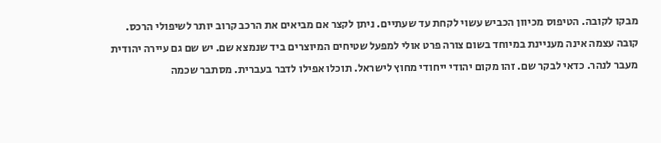מבקו לקובה. הטיפוס מכיוון הכביש עשוי לקחת עד שעתיים. ניתן לקצר אם מביאים את הרכב קרוב יותר לשיפולי הרכס.
קובה עצמה אינה מעניינת במיוחד בשום צורה פרט אולי למפעל שטיחים המיוצרים ביד שנמצא שם. יש שם גם עיירה יהודית מעבר לנהר. כדאי לבקר שם. זהו מקום יהודי ייחודי מחוץ לישראל. תוכלו אפילו לדבר בעברית. מסתבר שכמה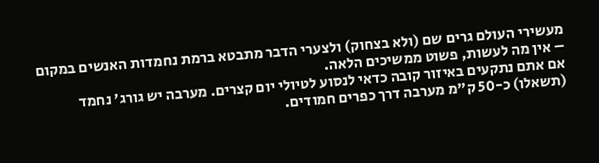מעשירי העולם גרים שם (ולא בצחוק) ולצערי הדבר מתבטא ברמת נחמדות האנשים במקום – אין מה לעשות, פשוט ממשיכים הלאה.
אם אתם נתקעים באיזור קובה כדאי לנסוע לטיולי יום קצרים. מערבה יש גורג' נחמד (תשאלו) כ-50 ק"מ מערבה דרך כפרים חמודים.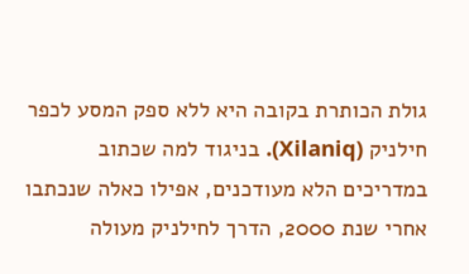גולת הכותרת בקובה היא ללא ספק המסע לכפר חילניק (Xilaniq). בניגוד למה שכתוב במדריכים הלא מעודכנים, אפילו כאלה שנכתבו אחרי שנת 2000, הדרך לחילניק מעולה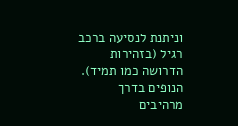וניתנת לנסיעה ברכב רגיל (בזהירות הדרושה כמו תמיד). הנופים בדרך מרהיבים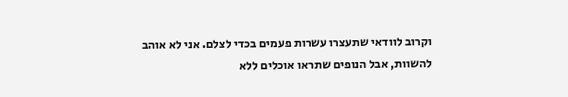וקרוב לוודאי שתעצרו עשרות פעמים בכדי לצלם. אני לא אוהב להשוות, אבל הנופים שתראו אוכלים ללא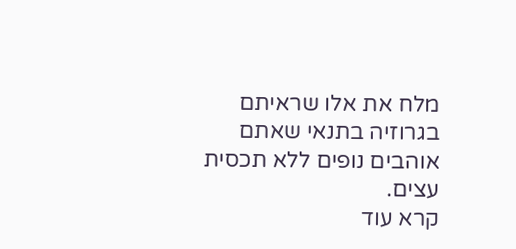מלח את אלו שראיתם בגרוזיה בתנאי שאתם אוהבים נופים ללא תכסית עצים.
קרא עוד